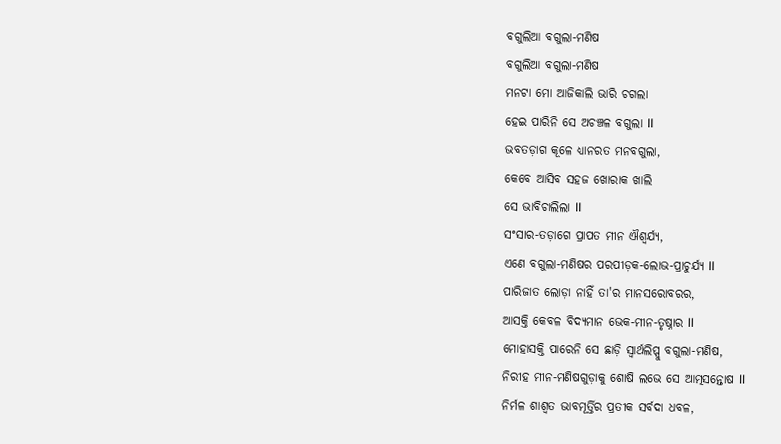ବଗୁଲିଆ ବଗୁଲା-ମଣିଷ
ବଗୁଲିଆ ବଗୁଲା-ମଣିଷ
ମନଟା ମୋ ଆଜିକାଲି ଭାରି ଚଗଲା
ହେଇ ପାରିନି ସେ ଅଚଞ୍ଚଳ ବଗୁଲା ll
ଭବତଡ଼ାଗ କୂଳେ ଧ୍ୟାନରତ ମନବଗୁଲା,
କେବେ ଆସିବ ସହଜ ଖୋରାକ ଖାଲି
ସେ ଭାବିଚାଲିଲା ll
ସଂସାର-ତଡ଼ାଗେ ପ୍ରାପତ ମୀନ ଐଶ୍ବର୍ଯ୍ୟ,
ଏଣେ ବଗୁଲା-ମଣିଷର ପରପୀଡ଼କ-ଲୋଭ-ପ୍ରାଚୁର୍ଯ୍ୟ ll
ପାରିଜାତ ଲୋଡ଼ା ନାହିଁ ତା'ର ମାନସରୋବରର,
ଆସକ୍ତି କେବଳ ବିଦ୍ୟମାନ ଭେକ-ମୀନ-ତୃଷ୍ନାର ll
ମୋହାସକ୍ତି ପାରେନି ସେ ଛାଡ଼ି ସ୍ୱାର୍ଥଲିପ୍ସୁ ବଗୁଲା-ମଣିଷ,
ନିରୀହ ମୀନ-ମଣିଷଗୁଡ଼ାକୁ ଶୋଷି ଲଭେ ସେ ଆତ୍ମସନ୍ତୋଷ ll
ନିର୍ମଳ ଶାଶ୍ୱତ ଭାବମୂର୍ତ୍ତିର ପ୍ରତୀକ ସର୍ବଦା ଧବଳ,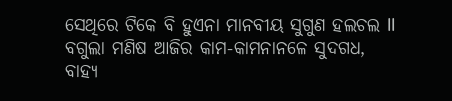ସେଥିରେ ଟିକେ ବି ହୁଏନା ମାନବୀୟ ସୁଗୁଣ ହଲଚଲ ll
ବଗୁଲା ମଣିଷ ଆଜିର କାମ-କାମନାନଳେ ସୁଦଗଧ,
ବାହ୍ୟ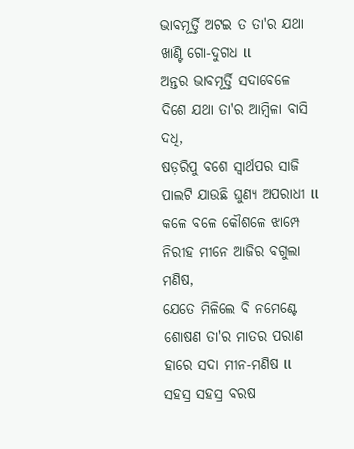ଭାବମୂର୍ତ୍ତି ଅଟଇ ତ ତା'ର ଯଥା ଖାଣ୍ଟି ଗୋ-ଦୁଗଧ ll
ଅନ୍ତର ଭାବମୂର୍ତ୍ତି ସଦାବେଳେ ଦିଶେ ଯଥା ତା'ର ଆମ୍ବିଳା ବାସି ଦଧି,
ଷଡ଼ରିପୁ ବଶେ ସ୍ୱାର୍ଥପର ସାଜି ପାଲଟି ଯାଉଛି ଘୁଣ୍ୟ ଅପରାଧୀ ll
କଳେ ବଳେ କୌଶଳେ ଝାମ୍ପେ ନିରୀହ ମୀନେ ଆଜିର ବଗୁଲା ମଣିଷ,
ଯେତେ ମିଳିଲେ ବି ନମେଣ୍ଟେ ଶୋଷଣ ତା'ର ମାତର ପରାଣ ହାରେ ସଦା ମୀନ-ମଣିଷ ll
ସହସ୍ର ସହସ୍ର ବରଷ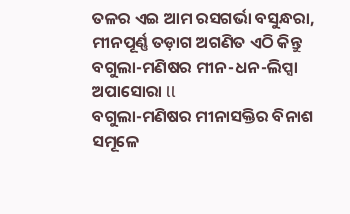ତଳର ଏଇ ଆମ ରସଗର୍ଭା ବସୁନ୍ଧରା,
ମୀନପୂର୍ଣ୍ଣ ତଡ଼ାଗ ଅଗଣିତ ଏଠି କିନ୍ତୁ ବଗୁଲା-ମଣିଷର ମୀନ-ଧନ-ଲିପ୍ସା ଅପାସୋରା ll
ବଗୁଲା-ମଣିଷର ମୀନାସକ୍ତିର ବିନାଶ ସମୂଳେ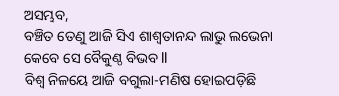ଅସମ୍ଭବ,
ବଞ୍ଚିତ ତେଣୁ ଆଜି ସିଏ ଶାଶ୍ୱତାନନ୍ଦ ଲାଭୁ ଲଭେନା କେବେ ସେ ବୈକୁଣ୍ଠ ବିଭବ ll
ବିଶ୍ୱ ନିଳୟେ ଆଜି ବଗୁଲା-ମଣିଷ ହୋଇପଡ଼ିଛି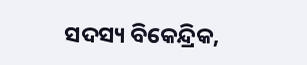ସଦସ୍ୟ ବିକେନ୍ଦ୍ରିକ,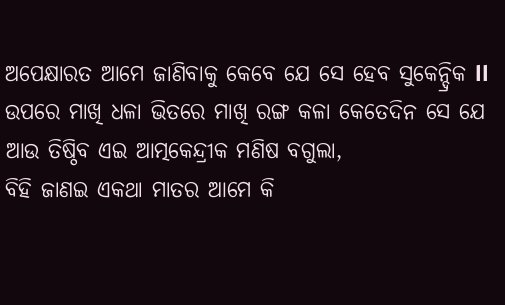ଅପେକ୍ଷାରତ ଆମେ ଜାଣିବାକୁ କେବେ ଯେ ସେ ହେବ ସୁକେନ୍ଦ୍ରିକ ll
ଉପରେ ମାଖି ଧଳା ଭିତରେ ମାଖି ରଙ୍ଗ କଳା କେତେଦିନ ସେ ଯେ ଆଉ ତିଷ୍ଠିବ ଏଇ ଆତ୍ମକେନ୍ଦ୍ରୀକ ମଣିଷ ବଗୁଲା,
ବିହି ଜାଣଇ ଏକଥା ମାତର ଆମେ କି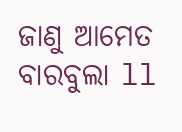ଜାଣୁ ଆମେତ ବାରବୁଲା ll